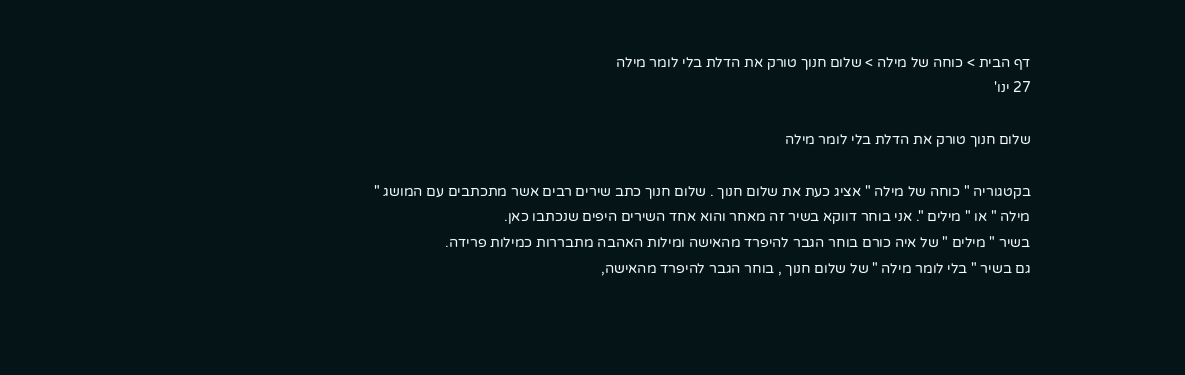דף הבית > כוחה של מילה > שלום חנוך טורק את הדלת בלי לומר מילה
27 ינו'

שלום חנוך טורק את הדלת בלי לומר מילה

בקטגוריה " כוחה של מילה " אציג כעת את שלום חנוך . שלום חנוך כתב שירים רבים אשר מתכתבים עם המושג " מילה " או " מילים ". אני בוחר דווקא בשיר זה מאחר והוא אחד השירים היפים שנכתבו כאן.
בשיר " מילים " של איה כורם בוחר הגבר להיפרד מהאישה ומילות האהבה מתבררות כמילות פרידה.
גם בשיר " בלי לומר מילה " של שלום חנוך , בוחר הגבר להיפרד מהאישה,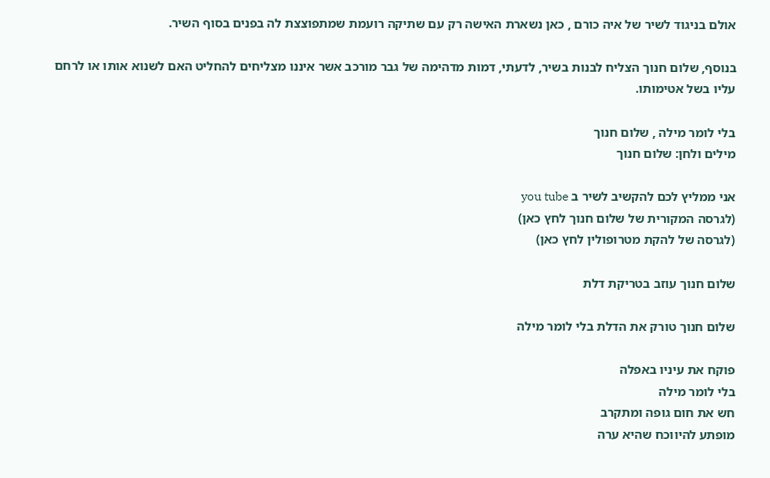אולם בניגוד לשיר של איה כורם , כאן נשארת האישה רק עם שתיקה רועמת שמתפוצצת לה בפנים בסוף השיר.

בנוסף, שלום חנוך הצליח לבנות בשיר, לדעתי, דמות מדהימה של גבר מורכב אשר איננו מצליחים להחליט האם לשנוא אותו או לרחם עליו בשל אטימותו.

בלי לומר מילה , שלום חנוך
מילים ולחן: שלום חנוך

אני ממליץ לכם להקשיב לשיר ב you tube
(לגרסה המקורית של שלום חנוך לחץ כאן)
(לגרסה של להקת מטרופולין לחץ כאן)

שלום חנוך עוזב בטריקת דלת

שלום חנוך טורק את הדלת בלי לומר מילה

פוקח את עיניו באפלה
בלי לומר מילה
חש את חום גופה ומתקרב
מופתע להיווכח שהיא ערה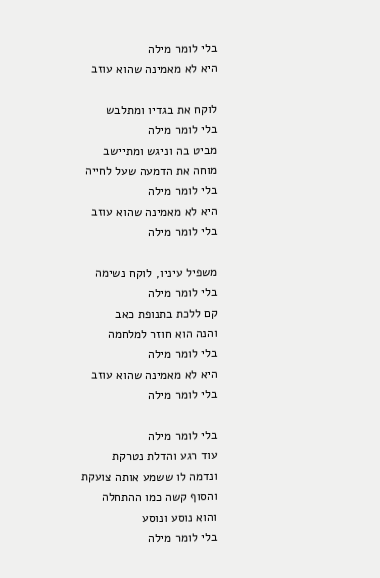בלי לומר מילה
היא לא מאמינה שהוא עוזב

לוקח את בגדיו ומתלבש
בלי לומר מילה
מביט בה וניגש ומתיישב
מוחה את הדמעה שעל לחייה
בלי לומר מילה
היא לא מאמינה שהוא עוזב
בלי לומר מילה

משפיל עיניו, לוקח נשימה
בלי לומר מילה
קם ללכת בתנופת כאב
והנה הוא חוזר למלחמה
בלי לומר מילה
היא לא מאמינה שהוא עוזב
בלי לומר מילה

בלי לומר מילה
עוד רגע והדלת נטרקת
ונדמה לו ששמע אותה צועקת
והסוף קשה כמו ההתחלה
והוא נוסע ונוסע
בלי לומר מילה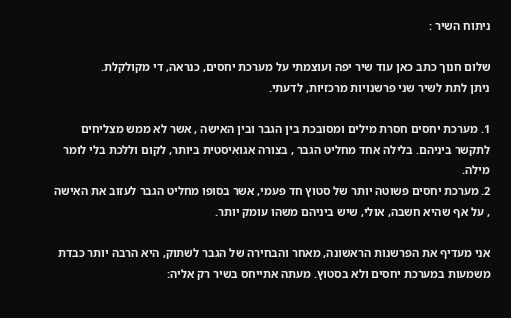ניתוח השיר :

שלום חנוך כתב כאן עוד שיר יפה ועוצמתי על מערכת יחסים, כנראה, די מקולקלת.
ניתן לתת לשיר שני פרשנויות מרכזיות, לדעתי.

1. מערכת יחסים חסרת מילים ומסובכת בין הגבר ובין האישה , אשר לא ממש מצליחים לתקשר ביניהם. בלילה אחד מחליט הגבר , בצורה אגואיסטית ביותר, לקום וללכת בלי לומר מילה.
2. מערכת יחסים פשוטה יותר של סטוץ חד פעמי, אשר בסופו מחליט הגבר לעזוב את האישה , על אף שהיא חשבה, אולי, שיש ביניהם משהו עומק יותר.

אני מעדיף את הפרשנות הראשונה, מאחר והבחירה של הגבר לשתוק, היא הרבה יותר כבדת משמעות במערכת יחסים ולא בסטוץ. מעתה אתייחס בשיר רק אליה: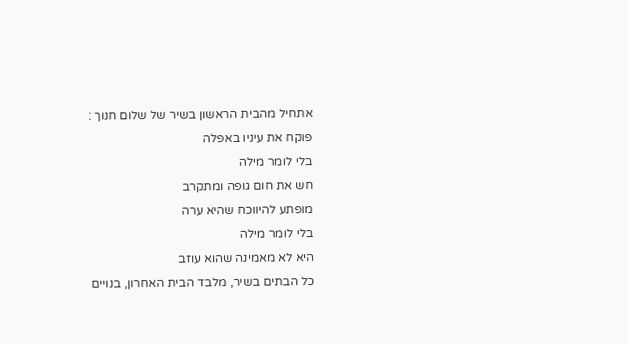אתחיל מהבית הראשון בשיר של שלום חנוך :
פוקח את עיניו באפלה
בלי לומר מילה
חש את חום גופה ומתקרב
מופתע להיווכח שהיא ערה
בלי לומר מילה
היא לא מאמינה שהוא עוזב
כל הבתים בשיר, מלבד הבית האחרון, בנויים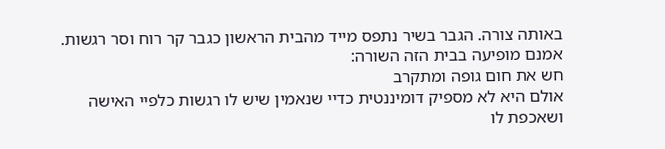באותה צורה. הגבר בשיר נתפס מייד מהבית הראשון כגבר קר רוח וסר רגשות. אמנם מופיעה בבית הזה השורה:
חש את חום גופה ומתקרב
אולם היא לא מספיק דומיננטית כדיי שנאמין שיש לו רגשות כלפיי האישה ושאכפת לו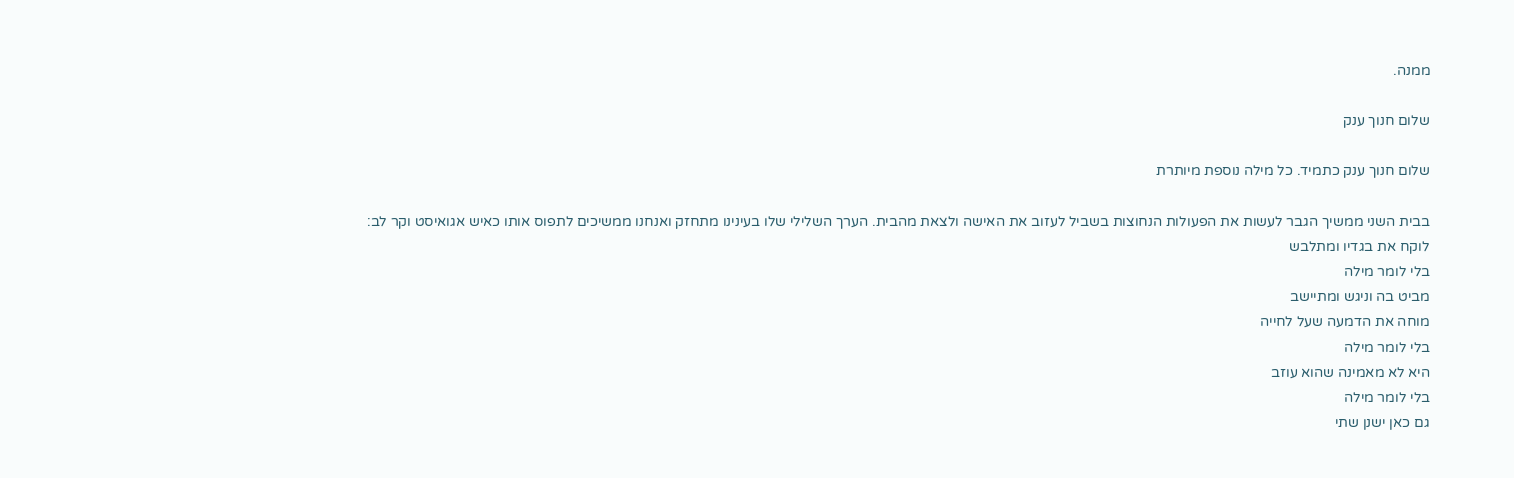ממנה.

שלום חנוך ענק

שלום חנוך ענק כתמיד. כל מילה נוספת מיותרת

בבית השני ממשיך הגבר לעשות את הפעולות הנחוצות בשביל לעזוב את האישה ולצאת מהבית. הערך השלילי שלו בעינינו מתחזק ואנחנו ממשיכים לתפוס אותו כאיש אגואיסט וקר לב:
לוקח את בגדיו ומתלבש
בלי לומר מילה
מביט בה וניגש ומתיישב
מוחה את הדמעה שעל לחייה
בלי לומר מילה
היא לא מאמינה שהוא עוזב
בלי לומר מילה
גם כאן ישנן שתי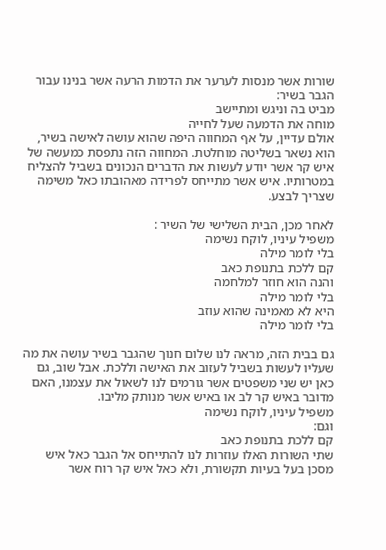שורות אשר מנסות לערער את הדמות הרעה אשר בנינו עבור הגבר בשיר:
מביט בה וניגש ומתיישב
מוחה את הדמעה שעל לחייה
אולם עדיין, על אף המחווה היפה שהוא עושה לאישה בשיר, הוא נשאר בשליטה מוחלטת. המחווה הזה נתפסת כמעשה של איש קר אשר יודע לעשות את הדברים הנכונים בשביל להצליח במטרותיו. איש אשר מתייחס לפרידה מאהובתו כאל משימה שצריך לבצע.

לאחר מכן, הבית השלישי של השיר :
משפיל עיניו, לוקח נשימה
בלי לומר מילה
קם ללכת בתנופת כאב
והנה הוא חוזר למלחמה
בלי לומר מילה
היא לא מאמינה שהוא עוזב
בלי לומר מילה

גם בבית הזה, מראה לנו שלום חנוך שהגבר בשיר עושה את מה שעליו לעשות בשביל לעזוב את האישה וללכת. אבל שוב, גם כאן יש שני משפטים אשר גורמים לנו לשאול את עצמנו, האם מדובר באיש קר לב או באיש אשר מנותק מליבו.
משפיל עיניו, לוקח נשימה
וגם:
קם ללכת בתנופת כאב
שתי השורות האלו עוזרות לנו להתייחס אל הגבר כאל איש מסכן בעל בעיות תקשורת, ולא כאל איש קר רוח אשר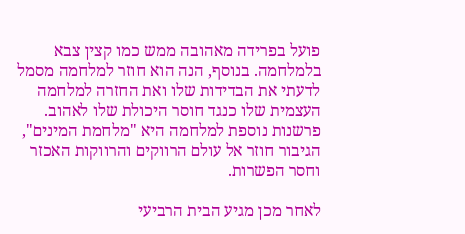פועל בפרידה מאהובה ממש כמו קצין צבא בלמלחמה. בנוסף, הנה הוא חוזר למלחמה מסמל לדעתי את הבדידות שלו ואת החזרה למלחמה העצמית שלו כנגד חוסר היכולת שלו לאהוב. פרשנות נוספת למלחמה היא "מלחמת המינים", הגיבור חוזר אל עולם הרווקים והרווקות האכזר וחסר הפשרות.

לאחר מכן מגיע הבית הרביעי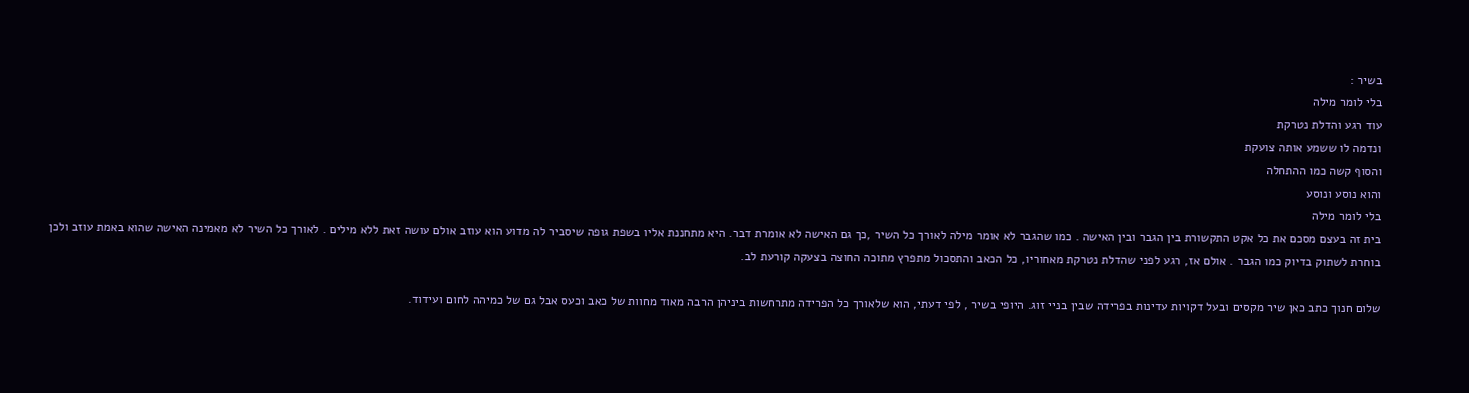בשיר :
בלי לומר מילה
עוד רגע והדלת נטרקת
ונדמה לו ששמע אותה צועקת
והסוף קשה כמו ההתחלה
והוא נוסע ונוסע
בלי לומר מילה
בית זה בעצם מסכם את כל אקט התקשורת בין הגבר ובין האישה . כמו שהגבר לא אומר מילה לאורך כל השיר ,כך גם האישה לא אומרת דבר. היא מתחננת אליו בשפת גופה שיסביר לה מדוע הוא עוזב אולם עושה זאת ללא מילים . לאורך כל השיר לא מאמינה האישה שהוא באמת עוזב ולכן בוחרת לשתוק בדיוק כמו הגבר . אולם אז, רגע לפני שהדלת נטרקת מאחוריו, כל הכאב והתסכול מתפרץ מתוכה החוצה בצעקה קורעת לב.

שלום חנוך כתב כאן שיר מקסים ובעל דקויות עדינות בפרידה שבין בניי זוג. היופי בשיר , לפי דעתי, הוא שלאורך כל הפרידה מתרחשות ביניהן הרבה מאוד מחוות של כאב וכעס אבל גם של כמיהה לחום ועידוד.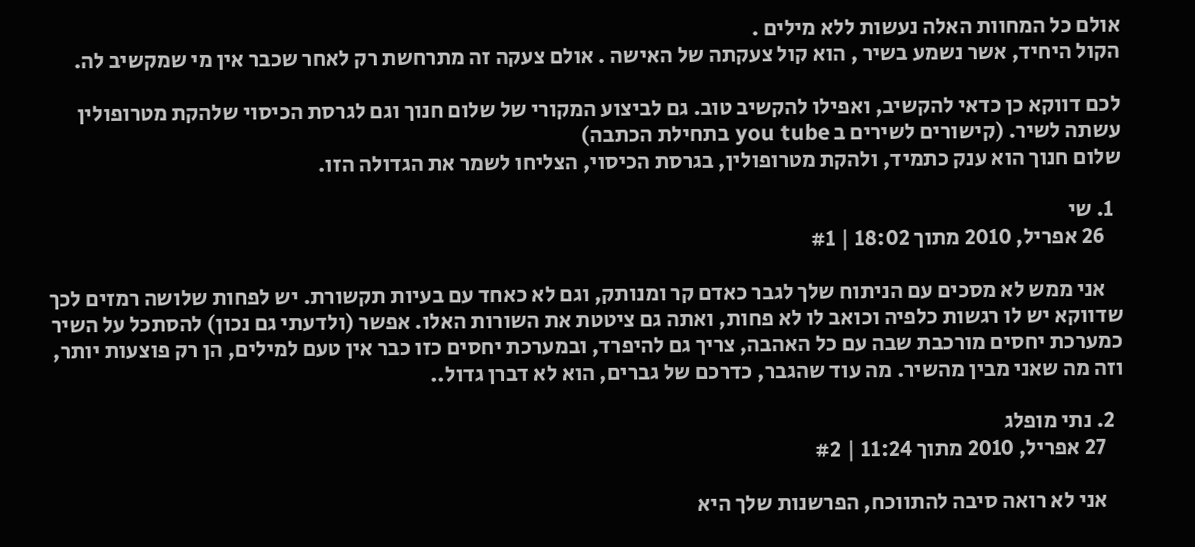אולם כל המחוות האלה נעשות ללא מילים .
הקול היחיד, אשר נשמע בשיר , הוא קול צעקתה של האישה . אולם צעקה זה מתרחשת רק לאחר שכבר אין מי שמקשיב לה.

לכם דווקא כן כדאי להקשיב, ואפילו להקשיב טוב. גם לביצוע המקורי של שלום חנוך וגם לגרסת הכיסוי שלהקת מטרופולין עשתה לשיר. (קישורים לשירים ב you tube בתחילת הכתבה)
שלום חנוך הוא ענק כתמיד, ולהקת מטרופולין, בגרסת הכיסוי, הצליחו לשמר את הגדולה הזו.

  1. שי
    26 אפריל, 2010 מתוך 18:02 | #1

    אני ממש לא מסכים עם הניתוח שלך לגבר כאדם קר ומנותק, וגם לא כאחד עם בעיות תקשורת. יש לפחות שלושה רמזים לכך שדווקא יש לו רגשות כלפיה וכואב לו לא פחות, ואתה גם ציטטת את השורות האלו. אפשר (ולדעתי גם נכון) להסתכל על השיר כמערכת יחסים מורכבת שבה עם כל האהבה, צריך גם להיפרד, ובמערכת יחסים כזו כבר אין טעם למילים, הן רק פוצעות יותר, וזה מה שאני מבין מהשיר. מה עוד שהגבר, כדרכם של גברים, הוא לא דברן גדול..

  2. נתי מופלג
    27 אפריל, 2010 מתוך 11:24 | #2

    אני לא רואה סיבה להתווכח, הפרשנות שלך היא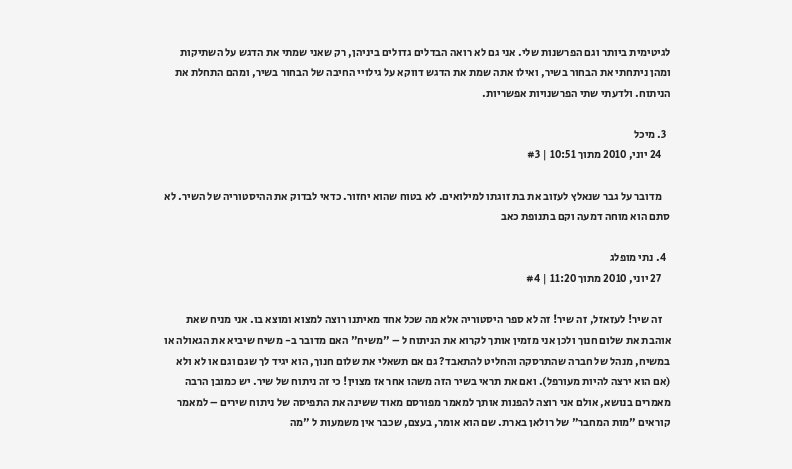לגיטימית ביותר וגם הפרשנות שלי. אני גם לא רואה הבדלים גדולים ביניהן, רק שאני שמתי את הדגש על השתיקות ומהן ניתחתי את הבחור בשיר, ואילו אתה שמת את הדגש דווקא על גילויי החיבה של הבחור בשיר, ומהם התחלת את הניתוח. ולדעתי שתי הפרשנויות אפשריות.

  3. מיכל
    24 יוני, 2010 מתוך 10:51 | #3

    מדובר על גבר שנאלץ לעזוב את בת זוגתו למילואים. לא בטוח שהוא יחזור. כדאי לבדוק את ההיסטוריה של השיר. לא סתם הוא מוחה דמעה וקם בתנופת כאב

  4. נתי מופלג
    27 יוני, 2010 מתוך 11:20 | #4

    זה שיר! לעזאזל, זה שיר! זה לא ספר היסטוריה אלא מה שכל אחד מאיתנו רוצה למצוא ומוצא בו. אני מניח שאת אוהבת את שלום חנוך ולכן אני מזמין אותך לקרוא את הניתוח ל – "משיח" האם מדובר ב- משיח שיביא את הגאולה או במשיח, מנהל של חברה שהתרסקה והחליט להתאבד? גם אם תשאלי את שלום חנוך, הוא יגיד לך שגם וגם או לא ולא (אם הוא ירצה להיות מעורפל). ואם את תראי בשיר הזה משהו אחר אז מצוין! כי זה ניתוח של שיר. יש כמובן הרבה מאמרים בנושא, אולם אני רוצה להפנות אותך למאמר מפורסם מאוד ששינה את התפיסה של ניתוח שירים – למאמר קוראים "מות המחבר" של רולאן בארת. שם הוא אומר, בעצם, שכבר אין משמעות ל "מה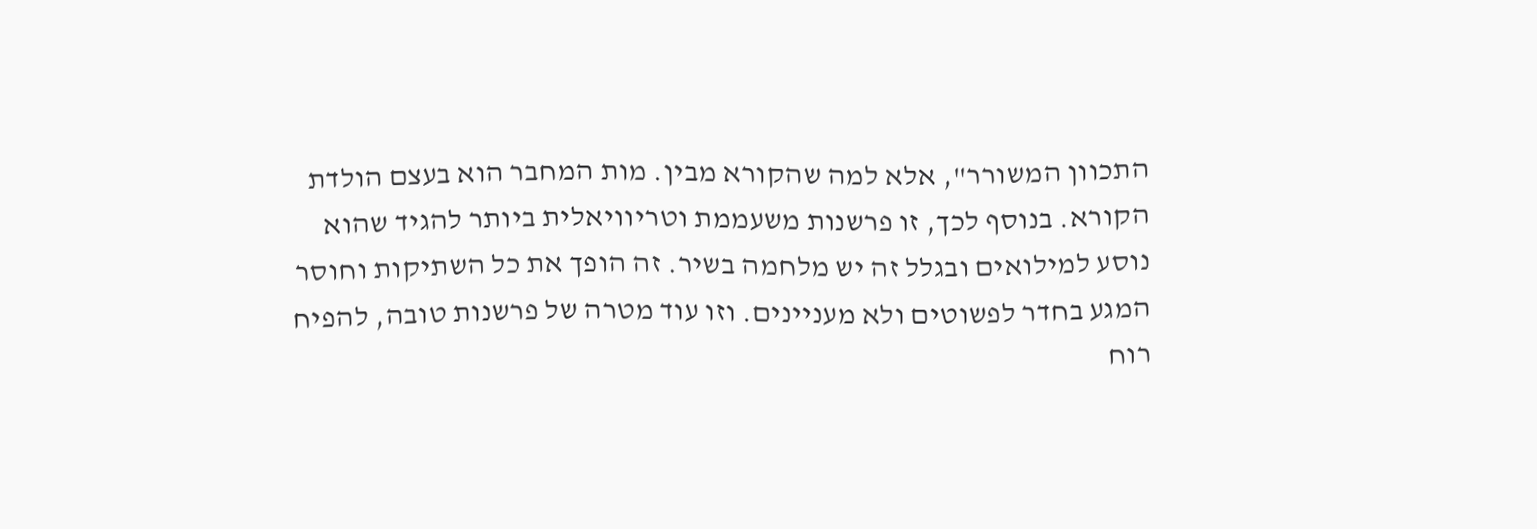התכוון המשורר", אלא למה שהקורא מבין. מות המחבר הוא בעצם הולדת הקורא. בנוסף לכך, זו פרשנות משעממת וטריוויאלית ביותר להגיד שהוא נוסע למילואים ובגלל זה יש מלחמה בשיר. זה הופך את כל השתיקות וחוסר המגע בחדר לפשוטים ולא מעניינים. וזו עוד מטרה של פרשנות טובה, להפיח רוח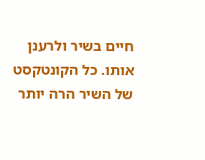חיים בשיר ולרענן אותו. כל הקונטקסט של השיר הרה יותר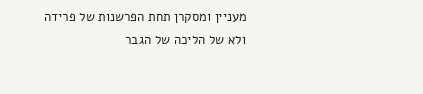מעניין ומסקרן תחת הפרשנות של פרידה ולא של הליכה של הגבר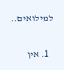למילואים..

  1. אין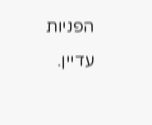הפניות עדיין.